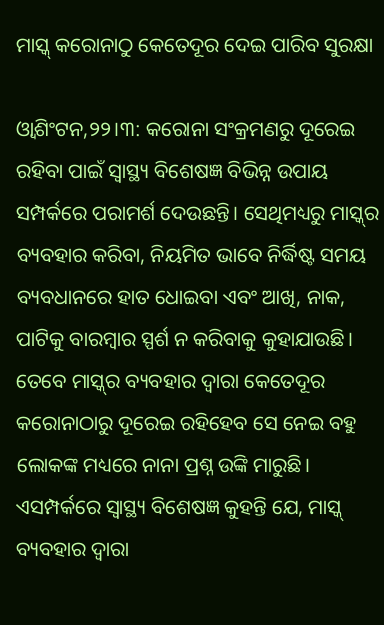ମାସ୍କ୍‌ କରୋନାଠୁ କେତେଦୂର ଦେଇ ପାରିବ ସୁରକ୍ଷା

ଓ୍ବାଶିଂଟନ,୨୨।୩: କରୋନା ସଂକ୍ରମଣରୁ ଦୂରେଇ ରହିବା ପାଇଁ ସ୍ବାସ୍ଥ୍ୟ ବିଶେଷଜ୍ଞ ବିଭିନ୍ନ ଉପାୟ ସମ୍ପର୍କରେ ପରାମର୍ଶ ଦେଉଛନ୍ତି। ସେଥିମଧ୍ୟରୁ ମାସ୍କ୍‌ର ବ୍ୟବହାର କରିବା, ନିୟମିତ ଭାବେ ନିର୍ଦ୍ଧିଷ୍ଟ ସମୟ ବ୍ୟବଧାନରେ ହାତ ଧୋଇବା ଏବଂ ଆଖି, ନାକ, ପାଟିକୁ ବାରମ୍ବାର ସ୍ପର୍ଶ ନ କରିବାକୁ କୁହାଯାଉଛି। ତେବେ ମାସ୍କ୍‌ର ବ୍ୟବହାର ଦ୍ୱାରା କେତେଦୂର କରୋନାଠାରୁ ଦୂରେଇ ରହିହେବ ସେ ନେଇ ବହୁ ଲୋକଙ୍କ ମଧ୍ୟରେ ନାନା ପ୍ରଶ୍ନ ଉଙ୍କି ମାରୁଛି। ଏସମ୍ପର୍କରେ ସ୍ବାସ୍ଥ୍ୟ ବିଶେଷଜ୍ଞ କୁହନ୍ତି ଯେ, ମାସ୍କ୍‌ ବ୍ୟବହାର ଦ୍ୱାରା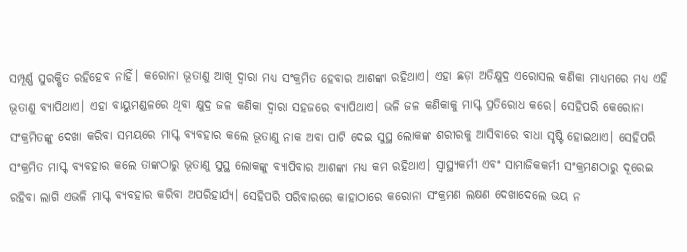ସମ୍ପୂର୍ଣ୍ଣ ସୁରକ୍ଷିତ ରହିହେବ ନାହିଁ। କରୋନା ଭୂତାଣୁ ଆଖି ଦ୍ୱାରା ମଧ୍ୟ ସଂକ୍ରମିତ ହେବାର ଆଶଙ୍କା ରହିଥାଏ। ଏହା ଛଡ଼ା ଅତିକ୍ଷୁଦ୍ର ଏରୋସଲ କଣିକା ମାଧ୍ୟମରେ ମଧ୍ୟ ଏହି ଭୂତାଣୁ ବ୍ୟାପିଥାଏ। ଏହା ବାୟୁମଣ୍ଡଳରେ ଥିବା କ୍ଷୁଦ୍ର ଜଳ କଣିକା ଦ୍ୱାରା ସହଜରେ ବ୍ୟାପିଥାଏ। ଭଳି ଜଳ କଣିକାକୁ ମାସ୍କ୍‌ ପ୍ରତିରୋଧ କରେ। ସେହିପରି କେରୋନା ସଂକ୍ରମିତଙ୍କୁ ଦେଖା କରିବା ସମୟରେ ମାସ୍କ୍‌ ବ୍ୟବହାର କଲେ ଭୂତାଣୁ ନାକ ଅବା ପାଟି ଦେଇ ସୁସ୍ଥ ଲୋକଙ୍କ ଶରୀରକୁ ଆସିବାରେ ବାଧା ସୃଷ୍ଟି ହୋଇଥାଏ। ସେହିପରି ସଂକ୍ରମିତ ମାସ୍କ୍‌ ବ୍ୟବହାର କଲେ ତାଙ୍କଠାରୁ ଭୂତାଣୁ ସୁସ୍ଥ ଲୋକଙ୍କୁ ବ୍ୟାପିବାର ଆଶଙ୍କା ମଧ୍ୟ କମ ରହିଥାଏ। ସ୍ବାସ୍ଥ୍ୟକର୍ମୀ ଏବଂ ସାମାଜିକକର୍ମୀ ସଂକ୍ରମଣଠାରୁ ଦୂରେଇ ରହିବା ଲାଗି ଏଭଳି ମାସ୍କ୍‌ ବ୍ୟବହାର କରିବା ଅପରିହାର୍ଯ୍ୟ। ସେହିପରି ପରିବାରରେ କାହାଠାରେ କରୋନା ସଂକ୍ରମଣ ଲକ୍ଷଣ ଦେଖାଦେଲେ ଭୟ ନ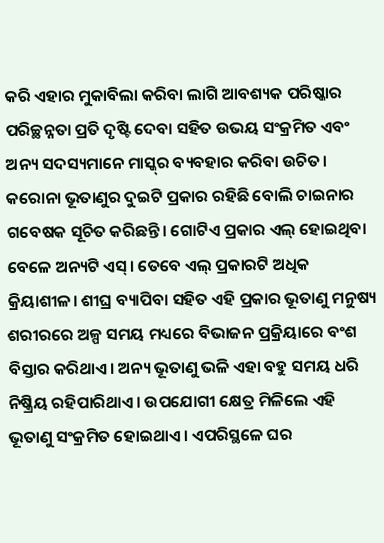କରି ଏହାର ମୁକାବିଲା କରିବା ଲାଗି ଆବଶ୍ୟକ ପରିଷ୍କାର ପରିଚ୍ଛନ୍ନତା ପ୍ରତି ଦୃଷ୍ଟି ଦେବା ସହିତ ଉଭୟ ସଂକ୍ରମିତ ଏବଂ ଅନ୍ୟ ସଦସ୍ୟମାନେ ମାସ୍କ୍‌ର ବ୍ୟବହାର କରିବା ଉଚିତ। କରୋନା ଭୂତାଣୁର ଦୁଇଟି ପ୍ରକାର ରହିଛି ବୋଲି ଚାଇନାର ଗବେଷକ ସୂଚିତ କରିଛନ୍ତି। ଗୋଟିଏ ପ୍ରକାର ଏଲ୍‌ ହୋଇଥିବା ବେଳେ ଅନ୍ୟଟି ଏସ୍‌। ତେବେ ଏଲ୍‌ ପ୍ରକାରଟି ଅଧିକ କ୍ରିୟାଶୀଳ। ଶୀଘ୍ର ବ୍ୟାପିବା ସହିତ ଏହି ପ୍ରକାର ଭୂତାଣୁ ମନୁଷ୍ୟ ଶରୀରରେ ଅଳ୍ପ ସମୟ ମଧ୍ୟରେ ବିଭାଜନ ପ୍ରକ୍ରିୟାରେ ବଂଶ ବିସ୍ତାର କରିଥାଏ। ଅନ୍ୟ ଭୂତାଣୁ ଭଳି ଏହା ବହୁ ସମୟ ଧରି ନିଷ୍କ୍ରିୟ ରହିପାରିଥାଏ। ଉପଯୋଗୀ କ୍ଷେତ୍ର ମିଳିଲେ ଏହି ଭୂତାଣୁ ସଂକ୍ରମିତ ହୋଇଥାଏ। ଏପରିସ୍ଥଳେ ଘର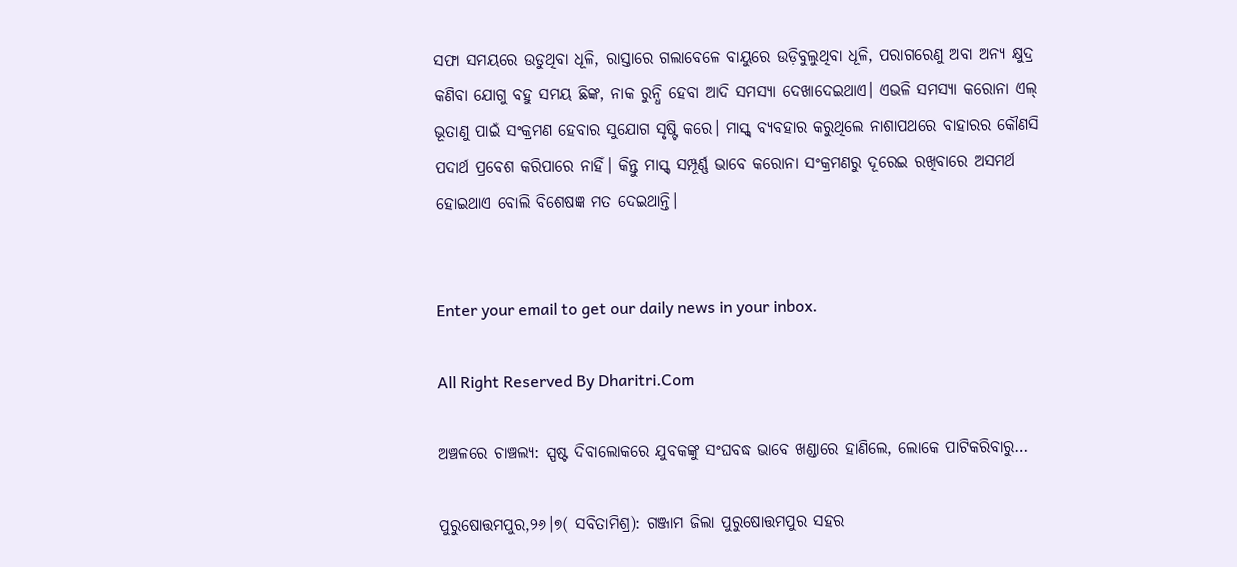ସଫା ସମୟରେ ଉଡୁଥିବା ଧୂଳି, ରାସ୍ତାରେ ଗଲାବେଳେ ବାୟୁରେ ଉଡ଼ିବୁଲୁଥିବା ଧୂଳି, ପରାଗରେଣୁ ଅବା ଅନ୍ୟ କ୍ଷୁଦ୍ର କଣିବା ଯୋଗୁ ବହୁ ସମୟ ଛିଙ୍କ, ନାକ ରୁନ୍ଧି ହେବା ଆଦି ସମସ୍ୟା ଦେଖାଦେଇଥାଏ। ଏଭଳି ସମସ୍ୟା କରୋନା ଏଲ୍‌ ଭୂତାଣୁ ପାଇଁ ସଂକ୍ରମଣ ହେବାର ସୁଯୋଗ ସୃଷ୍ଟି କରେ। ମାସ୍କ୍‌ ବ୍ୟବହାର କରୁଥିଲେ ନାଶାପଥରେ ବାହାରର କୌଣସି ପଦାର୍ଥ ପ୍ରବେଶ କରିପାରେ ନାହିଁ। କିନ୍ତୁ ମାସ୍କ୍‌ ସମ୍ପୂର୍ଣ୍ଣ ଭାବେ କରୋନା ସଂକ୍ରମଣରୁ ଦୂରେଇ ରଖିବାରେ ଅସମର୍ଥ ହୋଇଥାଏ ବୋଲି ବିଶେଷଜ୍ଞ ମତ ଦେଇଥାନ୍ତି।


Enter your email to get our daily news in your inbox.

All Right Reserved By Dharitri.Com

ଅଞ୍ଚଳରେ ଚାଞ୍ଚଲ୍ୟ: ସ୍ପଷ୍ଟ ଦିବାଲୋକରେ ଯୁବକଙ୍କୁ ସଂଘବଦ୍ଧ ଭାବେ ଖଣ୍ଡାରେ ହାଣିଲେ, ଲୋକେ ପାଟିକରିବାରୁ…

ପୁରୁଷୋତ୍ତମପୁର,୨୬।୭( ସବିତାମିଶ୍ର): ଗଞ୍ଜାମ ଜିଲା ପୁରୁଷୋତ୍ତମପୁର ସହର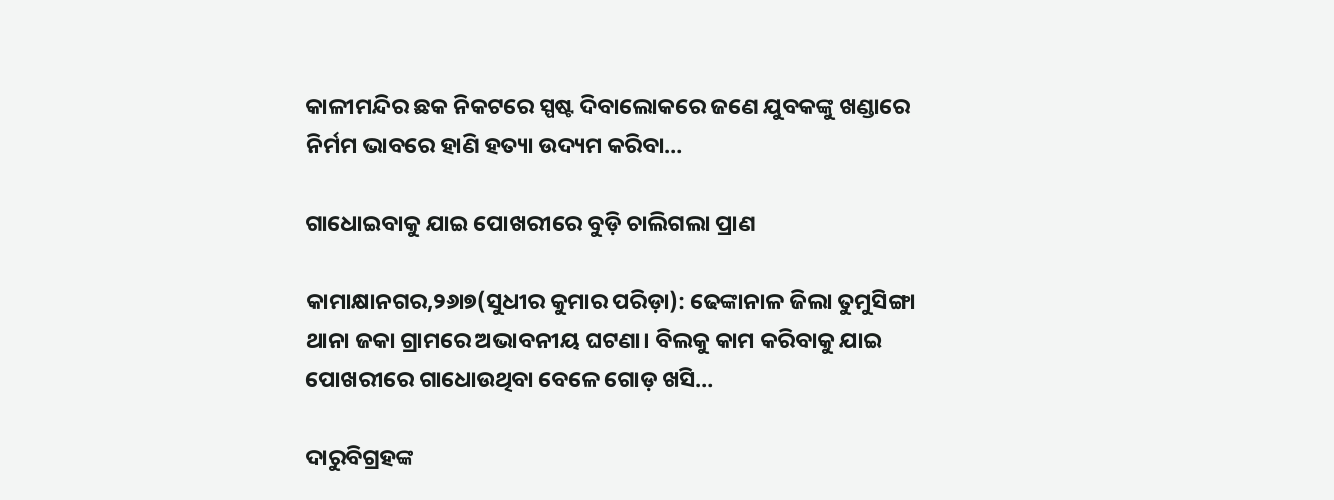କାଳୀମନ୍ଦିର ଛକ ନିକଟରେ ସ୍ପଷ୍ଟ ଦିବାଲୋକରେ ଜଣେ ଯୁବକଙ୍କୁ ଖଣ୍ଡାରେ ନିର୍ମମ ଭାବରେ ହାଣି ହତ୍ୟା ଉଦ୍ୟମ କରିବା…

ଗାଧୋଇବାକୁ ଯାଇ ପୋଖରୀରେ ବୁଡ଼ି ଚାଲିଗଲା ପ୍ରାଣ

କାମାକ୍ଷାନଗର,୨୬ା୭(ସୁଧୀର କୁମାର ପରିଡ଼ା): ଢେଙ୍କାନାଳ ଜିଲା ତୁମୁସିଙ୍ଗା ଥାନା ଜକା ଗ୍ରାମରେ ଅଭାବନୀୟ ଘଟଣା। ବିଲକୁ କାମ କରିବାକୁ ଯାଇ ପୋଖରୀରେ ଗାଧୋଉଥିବା ବେଳେ ଗୋଡ଼ ଖସି…

ଦାରୁବିଗ୍ରହଙ୍କ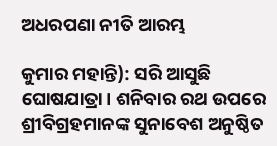ଅଧରପଣା ନୀତି ଆରମ୍ଭ

କୁମାର ମହାନ୍ତି): ସରି ଆସୁଛି ଘୋଷଯାତ୍ରା। ଶନିବାର ରଥ ଉପରେ ଶ୍ରୀବିଗ୍ରହମାନଙ୍କ ସୁନାବେଶ ଅନୁଷ୍ଠିତ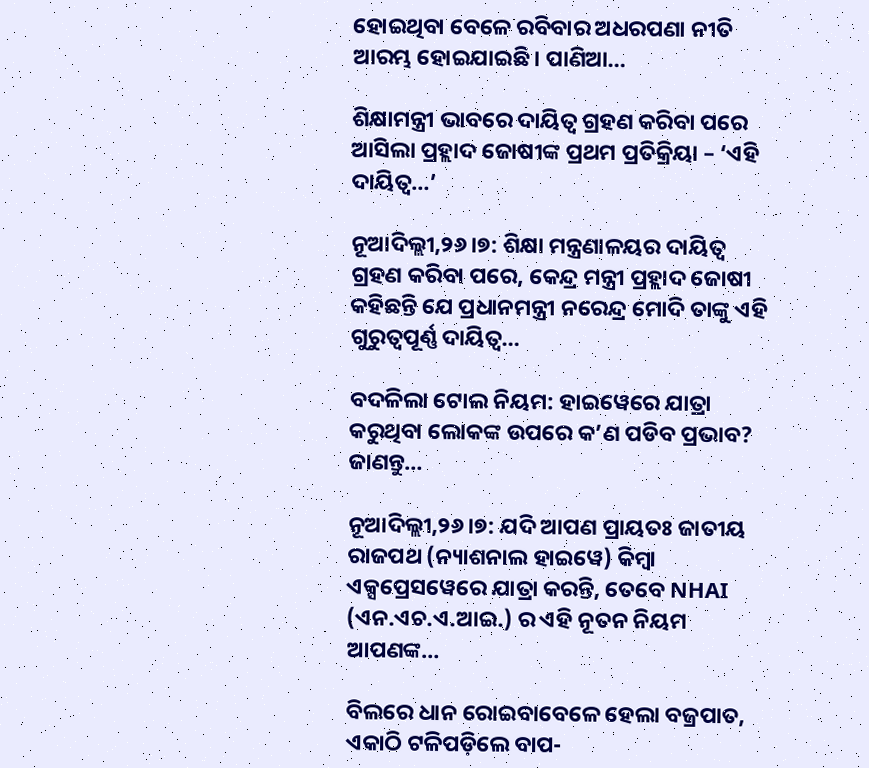ହୋଇଥିବା ବେଳେ ରବିବାର ଅଧରପଣା ନୀତି ଆରମ୍ଭ ହୋଇଯାଇଛି। ପାଣିଆ…

ଶିକ୍ଷାମନ୍ତ୍ରୀ ଭାବରେ ଦାୟିତ୍ୱ ଗ୍ରହଣ କରିବା ପରେ ଆସିଲା ପ୍ରହ୍ଲାଦ ଜୋଷୀଙ୍କ ପ୍ରଥମ ପ୍ରତିକ୍ରିୟା – ‘ଏହି ଦାୟିତ୍ୱ…’

ନୂଆଦିଲ୍ଲୀ,୨୬।୭: ଶିକ୍ଷା ମନ୍ତ୍ରଣାଳୟର ଦାୟିତ୍ୱ ଗ୍ରହଣ କରିବା ପରେ, କେନ୍ଦ୍ର ମନ୍ତ୍ରୀ ପ୍ରହ୍ଲାଦ ଜୋଷୀ କହିଛନ୍ତି ଯେ ପ୍ରଧାନମନ୍ତ୍ରୀ ନରେନ୍ଦ୍ର ମୋଦି ତାଙ୍କୁ ଏହି ଗୁରୁତ୍ୱପୂର୍ଣ୍ଣ ଦାୟିତ୍ୱ…

ବଦଳିଲା ଟୋଲ ନିୟମ: ହାଇୱେରେ ଯାତ୍ରା କରୁଥିବା ଲୋକଙ୍କ ଉପରେ କ’ଣ ପଡିବ ପ୍ରଭାବ? ଜାଣନ୍ତୁ…

ନୂଆଦିଲ୍ଲୀ,୨୬।୭: ଯଦି ଆପଣ ପ୍ରାୟତଃ ଜାତୀୟ ରାଜପଥ (ନ୍ୟାଶନାଲ ହାଇୱେ) କିମ୍ବା ଏକ୍ସପ୍ରେସୱେରେ ଯାତ୍ରା କରନ୍ତି, ତେବେ NHAI (ଏନ.ଏଚ.ଏ.ଆଇ.) ର ଏହି ନୂତନ ନିୟମ ଆପଣଙ୍କ…

ବିଲରେ ଧାନ ରୋଇବାବେଳେ ହେଲା ବଜ୍ରପାତ, ଏକାଠି ଟଳିପଡ଼ିଲେ ବାପ-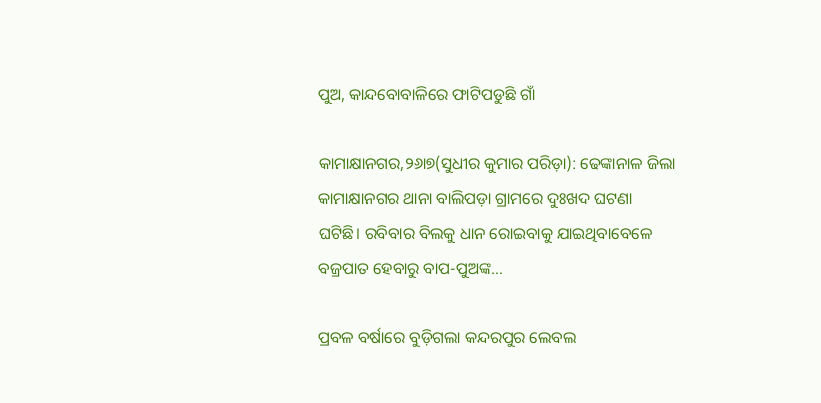ପୁଅ, କାନ୍ଦବୋବାଳିରେ ଫାଟିପଡୁଛି ଗାଁ

କାମାକ୍ଷାନଗର,୨୬ା୭(ସୁଧୀର କୁମାର ପରିଡ଼ା): ଢେଙ୍କାନାଳ ଜିଲା କାମାକ୍ଷାନଗର ଥାନା ବାଲିପଡ଼ା ଗ୍ରାମରେ ଦୁଃଖଦ ଘଟଣା ଘଟିଛି। ରବିବାର ବିଲକୁ ଧାନ ରୋଇବାକୁ ଯାଇଥିବାବେଳେ ବଜ୍ରପାତ ହେବାରୁ ବାପ-ପୁଅଙ୍କ…

ପ୍ରବଳ ବର୍ଷାରେ ବୁଡ଼ିଗଲା କନ୍ଦରପୁର ଲେବଲ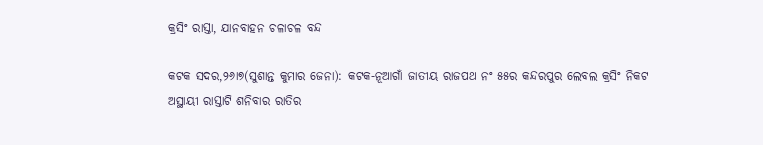କ୍ରସିଂ ରାସ୍ତା, ଯାନବାହନ ଚଳାଚଳ ବନ୍ଦ

କଟକ ସଦର,୨୬ା୭(ସୁଶାନ୍ତ କୁମାର ଜେନା): କଟକ-ନୂଆଗାଁ ଜାତୀୟ ରାଜପଥ ନଂ ୫୫ର କନ୍ଦରପୁର ଲେବଲ କ୍ରସିଂ ନିକଟ ଅସ୍ଥାୟୀ ରାସ୍ତାଟି ଶନିବାର ରାତିର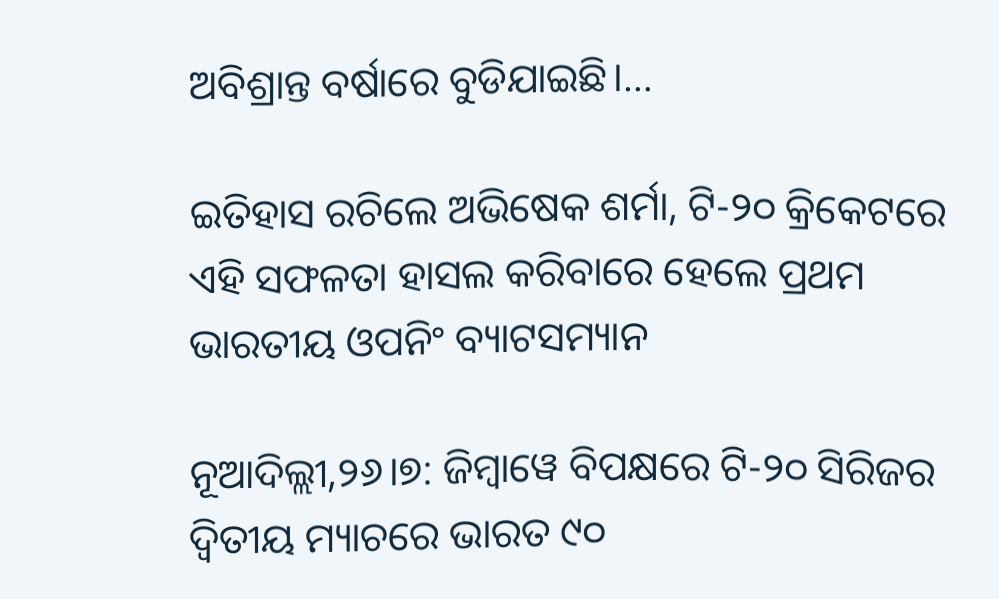ଅବିଶ୍ରାନ୍ତ ବର୍ଷାରେ ବୁଡିଯାଇଛି।…

ଇତିହାସ ରଚିଲେ ଅଭିଷେକ ଶର୍ମା, ଟି-୨୦ କ୍ରିକେଟରେ ଏହି ସଫଳତା ହାସଲ କରିବାରେ ହେଲେ ପ୍ରଥମ ଭାରତୀୟ ଓପନିଂ ବ୍ୟାଟସମ୍ୟାନ

ନୂଆଦିଲ୍ଲୀ,୨୬।୭: ଜିମ୍ବାୱେ ବିପକ୍ଷରେ ଟି-୨୦ ସିରିଜର ଦ୍ୱିତୀୟ ମ୍ୟାଚରେ ଭାରତ ୯୦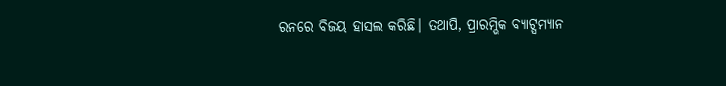ରନରେ ବିଜୟ ହାସଲ କରିଛି। ତଥାପି, ପ୍ରାରମ୍ଭିକ ବ୍ୟାଟ୍ସମ୍ୟାନ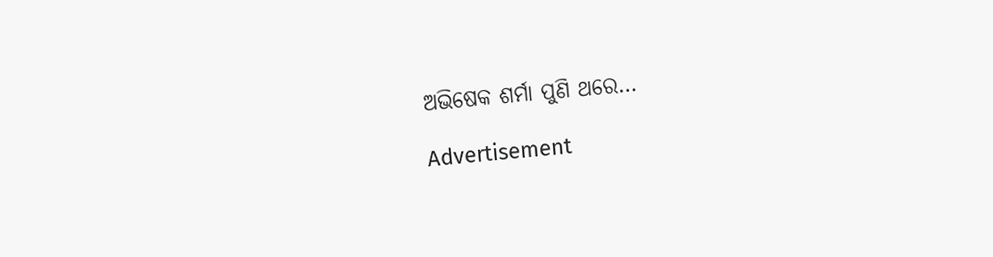ଅଭିଷେକ ଶର୍ମା ପୁଣି ଥରେ…

Advertisement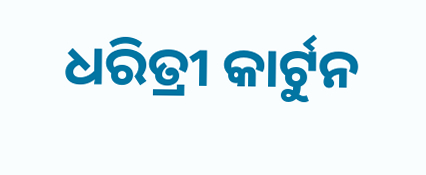ଧରିତ୍ରୀ କାର୍ଟୁନ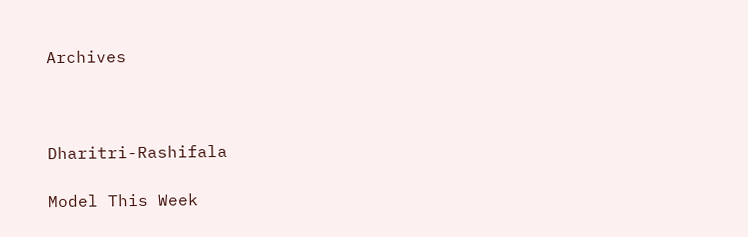Archives



Dharitri-Rashifala

Model This Week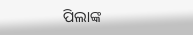ପିଲାଙ୍କ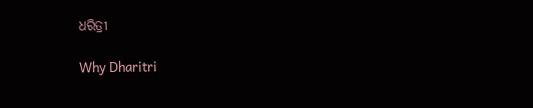ଧରିତ୍ରୀ

Why Dharitri